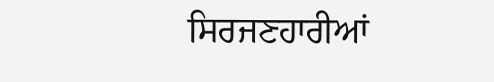ਸਿਰਜਣਹਾਰੀਆਂ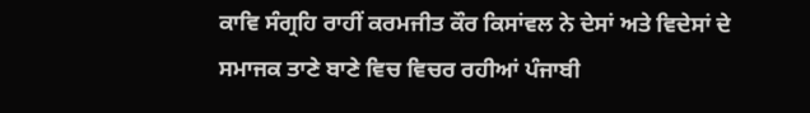ਕਾਵਿ ਸੰਗ੍ਰਹਿ ਰਾਹੀਂ ਕਰਮਜੀਤ ਕੌਰ ਕਿਸਾਂਵਲ ਨੇ ਦੇਸਾਂ ਅਤੇ ਵਿਦੇਸਾਂ ਦੇ ਸਮਾਜਕ ਤਾਣੇ ਬਾਣੇ ਵਿਚ ਵਿਚਰ ਰਹੀਆਂ ਪੰਜਾਬੀ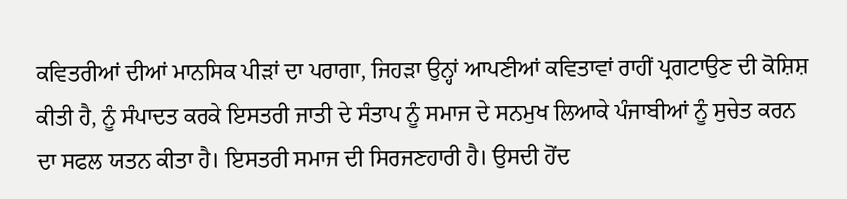ਕਵਿਤਰੀਆਂ ਦੀਆਂ ਮਾਨਸਿਕ ਪੀੜਾਂ ਦਾ ਪਰਾਗਾ, ਜਿਹੜਾ ਉਨ੍ਹਾਂ ਆਪਣੀਆਂ ਕਵਿਤਾਵਾਂ ਰਾਹੀਂ ਪ੍ਰਗਟਾਉਣ ਦੀ ਕੋਸ਼ਿਸ਼ ਕੀਤੀ ਹੈ, ਨੂੰ ਸੰਪਾਦਤ ਕਰਕੇ ਇਸਤਰੀ ਜਾਤੀ ਦੇ ਸੰਤਾਪ ਨੂੰ ਸਮਾਜ ਦੇ ਸਨਮੁਖ ਲਿਆਕੇ ਪੰਜਾਬੀਆਂ ਨੂੰ ਸੁਚੇਤ ਕਰਨ ਦਾ ਸਫਲ ਯਤਨ ਕੀਤਾ ਹੈ। ਇਸਤਰੀ ਸਮਾਜ ਦੀ ਸਿਰਜਣਹਾਰੀ ਹੈ। ਉਸਦੀ ਹੋਂਦ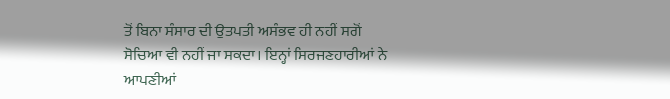ਤੋਂ ਬਿਨਾ ਸੰਸਾਰ ਦੀ ਉਤਪਤੀ ਅਸੰਭਵ ਹੀ ਨਹੀਂ ਸਗੋਂ ਸੋਚਿਆ ਵੀ ਨਹੀਂ ਜਾ ਸਕਦਾ। ਇਨ੍ਹਾਂ ਸਿਰਜਣਹਾਰੀਆਂ ਨੇ ਆਪਣੀਆਂ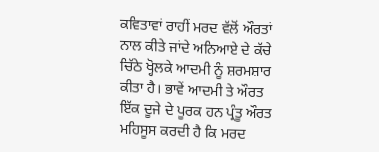ਕਵਿਤਾਵਾਂ ਰਾਹੀਂ ਮਰਦ ਵੱਲੋਂ ਔਰਤਾਂ ਨਾਲ ਕੀਤੇ ਜਾਂਦੇ ਅਨਿਆਏ ਦੇ ਕੱਚੇ ਚਿੱਠੇ ਖ੍ਹੋਲਕੇ ਆਦਮੀ ਨੂੰ ਸ਼ਰਮਸ਼ਾਰ ਕੀਤਾ ਹੈ। ਭਾਵੇਂ ਆਦਮੀ ਤੇ ਔਰਤ ਇੱਕ ਦੂਜੇ ਦੇ ਪੂਰਕ ਹਨ ਪ੍ਰੰਤੂ ਔਰਤ ਮਹਿਸੂਸ ਕਰਦੀ ਹੈ ਕਿ ਮਰਦ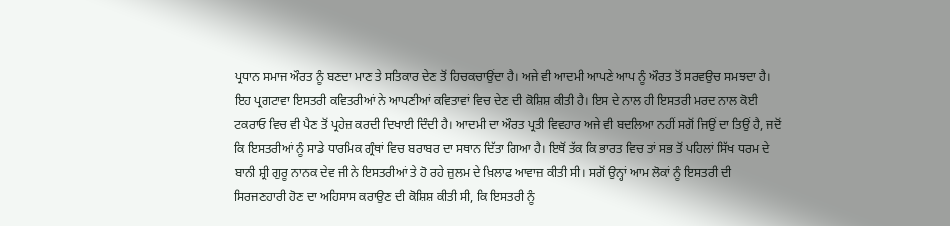ਪ੍ਰਧਾਨ ਸਮਾਜ ਔਰਤ ਨੂੰ ਬਣਦਾ ਮਾਣ ਤੇ ਸਤਿਕਾਰ ਦੇਣ ਤੋਂ ਹਿਚਕਚਾਉਂਦਾ ਹੈ। ਅਜੇ ਵੀ ਆਦਮੀ ਆਪਣੇ ਆਪ ਨੂੰ ਔਰਤ ਤੋਂ ਸਰਵਉਚ ਸਮਝਦਾ ਹੈ। ਇਹ ਪ੍ਰਗਟਾਵਾ ਇਸਤਰੀ ਕਵਿਤਰੀਆਂ ਨੇ ਆਪਣੀਆਂ ਕਵਿਤਾਵਾਂ ਵਿਚ ਦੇਣ ਦੀ ਕੋਸ਼ਿਸ਼ ਕੀਤੀ ਹੈ। ਇਸ ਦੇ ਨਾਲ ਹੀ ਇਸਤਰੀ ਮਰਦ ਨਾਲ ਕੋਈ ਟਕਰਾਓ ਵਿਚ ਵੀ ਪੈਣ ਤੋਂ ਪ੍ਰਹੇਜ਼ ਕਰਦੀ ਦਿਖਾਈ ਦਿੰਦੀ ਹੈ। ਆਦਮੀ ਦਾ ਔਰਤ ਪ੍ਰਤੀ ਵਿਵਹਾਰ ਅਜੇ ਵੀ ਬਦਲਿਆ ਨਹੀਂ ਸਗੋਂ ਜਿਉਂ ਦਾ ਤਿਉਂ ਹੈ, ਜਦੋਂ ਕਿ ਇਸਤਰੀਆਂ ਨੂੰ ਸਾਡੇ ਧਾਰਮਿਕ ਗ੍ਰੰਥਾਂ ਵਿਚ ਬਰਾਬਰ ਦਾ ਸਥਾਨ ਦਿੱਤਾ ਗਿਆ ਹੈ। ਇਥੋਂ ਤੱਕ ਕਿ ਭਾਰਤ ਵਿਚ ਤਾਂ ਸਭ ਤੋਂ ਪਹਿਲਾਂ ਸਿੱਖ ਧਰਮ ਦੇ ਬਾਨੀ ਸ਼੍ਰੀ ਗੁਰੂ ਨਾਨਕ ਦੇਵ ਜੀ ਨੇ ਇਸਤਰੀਆਂ ਤੇ ਹੋ ਰਹੇ ਜ਼ੁਲਮ ਦੇ ਖ਼ਿਲਾਫ ਆਵਾਜ਼ ਕੀਤੀ ਸੀ। ਸਗੋਂ ਉਨ੍ਹਾਂ ਆਮ ਲੋਕਾਂ ਨੂੰ ਇਸਤਰੀ ਦੀ ਸਿਰਜਣਹਾਰੀ ਹੋਣ ਦਾ ਅਹਿਸਾਸ ਕਰਾਉਣ ਦੀ ਕੋਸ਼ਿਸ਼ ਕੀਤੀ ਸੀ, ਕਿ ਇਸਤਰੀ ਨੂੰ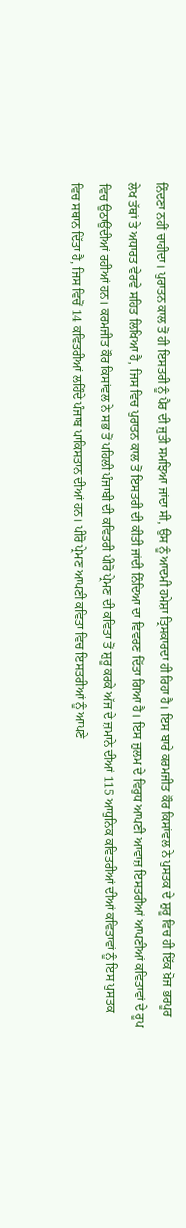ਨਿੰਦਣਾ ਨਹੀਂ ਚਾਹੀਦਾ। ਪੁਰਾਤਨ ਕਾਲ ਤੋਂ ਹੀ ਇਸਤਰੀ ਨੂੰ ਪੈਰ ਦੀ ਜੁਤੀ ਸਮਝਿਆ ਜਾਂਦਾ ਸੀ, ਉਸ ਨੂੰ ਆਦਮੀ ਹਮੇਸ਼ਾ ਤ੍ਰਿਸਕਾਰਦਾ ਹੀ ਰਿਹਾ ਹੈ। ਇਸ ਬਾਰੇ ਕਰਮਜੀਤ ਕੌਰ ਕਿਸਾਂਵਲ ਨੇ ਪੁਸਤਕ ਦੇ ਸ਼ੁਰੂ ਵਿਚ ਹੀ ਇੱਕ ਖ਼ੋਜ ਭਰਪੂਰ ਲੇਖ ਤੱਥਾਂ ਤੇ ਅਧਾਰਤ ਵੇਰਵੇ ਸਹਿਤ ਲਿਖਿਆ ਹੈ, ਜਿਸ ਵਿਚ ਪੁਰਾਤਨ ਕਾਲ ਤੋਂ ਇਸਤਰੀ ਦੀ ਕੀਤੀ ਜਾਂਦੀ ਨਿੰਦਿਆ ਦਾ ਵਿਵਰਣ ਦਿੱਤਾ ਗਿਆ ਹੈ। ਇਸ ਜ਼ੁਲਮ ਦੇ ਵਿਰੁਧ ਆਪਣੀ ਆਵਾਜ਼ ਇਸਤਰੀਆਂ ਆਪਣੀਆਂ ਕਵਿਤਾਵਾਂ ਦੇ ਰੂਪ ਵਿਚ ਉਠਾਉਂਦੀਆਂ ਰਹੀਆਂ ਹਨ। ਕਰਮਜੀਤ ਕੌਰ ਕਿਸਾਂਵਲ ਨੇ ਸਭ ਤੋਂ ਪਹਿਲੀ ਪੰਜਾਬੀ ਦੀ ਕਵਿਤਰੀ ਪੀਰੋ ਪ੍ਰੇਮਣ ਦੀ ਕਵਿਤਾ ਤੋਂ ਸ਼ੁਰੂ ਕਰਕੇ ਅੱਜ ਦੇ ਜ਼ਮਾਨੇ ਦੀਆਂ 115 ਆਧੁਨਿਕ ਕਵਿਤਰੀਆਂ ਦੀਆਂ ਕਵਿਤਾਵਾਂ ਨੂੰ ਇਸ ਪੁਸਤਕ ਵਿਚ ਸਥਾਨ ਦਿੱਤਾ ਹੈ, ਜਿਸ ਵਿਚੋਂ 14 ਕਵਿਤਰੀਆਂ ਲਹਿੰਦੇ ਪੰਜਾਬ ਪਾਕਿਸਤਾਨ ਦੀਆਂ ਹਨ। ਪੀਰੋ ਪ੍ਰੇਮਣ ਆਪਣੀ ਕਵਿਤਾ ਵਿਚ ਇਸਤਰੀਆਂ ਨੂੰ ਆਪਣੇ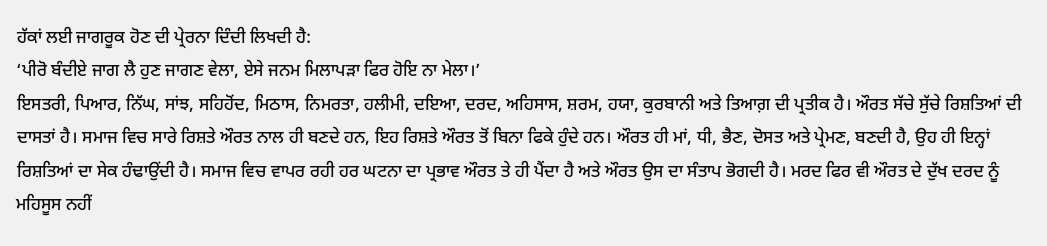ਹੱਕਾਂ ਲਈ ਜਾਗਰੂਕ ਹੋਣ ਦੀ ਪ੍ਰੇਰਨਾ ਦਿੰਦੀ ਲਿਖਦੀ ਹੈ:
‘ਪੀਰੋ ਬੰਦੀਏ ਜਾਗ ਲੈ ਹੁਣ ਜਾਗਣ ਵੇਲਾ, ਏਸੇ ਜਨਮ ਮਿਲਾਪੜਾ ਫਿਰ ਹੋਇ ਨਾ ਮੇਲਾ।’
ਇਸਤਰੀ, ਪਿਆਰ, ਨਿੱਘ, ਸਾਂਝ, ਸਹਿਹੋਂਦ, ਮਿਠਾਸ, ਨਿਮਰਤਾ, ਹਲੀਮੀ, ਦਇਆ, ਦਰਦ, ਅਹਿਸਾਸ, ਸ਼ਰਮ, ਹਯਾ, ਕੁਰਬਾਨੀ ਅਤੇ ਤਿਆਗ਼ ਦੀ ਪ੍ਰਤੀਕ ਹੈ। ਔਰਤ ਸੱਚੇ ਸੁੱਚੇ ਰਿਸ਼ਤਿਆਂ ਦੀ ਦਾਸਤਾਂ ਹੈ। ਸਮਾਜ ਵਿਚ ਸਾਰੇ ਰਿਸ਼ਤੇ ਔਰਤ ਨਾਲ ਹੀ ਬਣਦੇ ਹਨ, ਇਹ ਰਿਸ਼ਤੇ ਔਰਤ ਤੋਂ ਬਿਨਾ ਫਿਕੇ ਹੁੰਦੇ ਹਨ। ਔਰਤ ਹੀ ਮਾਂ, ਧੀ, ਭੈਣ, ਦੋਸਤ ਅਤੇ ਪ੍ਰੇਮਣ, ਬਣਦੀ ਹੈ, ਉਹ ਹੀ ਇਨ੍ਹਾਂ ਰਿਸ਼ਤਿਆਂ ਦਾ ਸੇਕ ਹੰਢਾਉਂਦੀ ਹੈ। ਸਮਾਜ ਵਿਚ ਵਾਪਰ ਰਹੀ ਹਰ ਘਟਨਾ ਦਾ ਪ੍ਰਭਾਵ ਔਰਤ ਤੇ ਹੀ ਪੈਂਦਾ ਹੈ ਅਤੇ ਔਰਤ ਉਸ ਦਾ ਸੰਤਾਪ ਭੋਗਦੀ ਹੈ। ਮਰਦ ਫਿਰ ਵੀ ਔਰਤ ਦੇ ਦੁੱਖ ਦਰਦ ਨੂੰ ਮਹਿਸੂਸ ਨਹੀਂ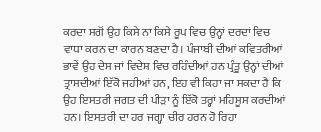ਕਰਦਾ ਸਗੋਂ ਉਹ ਕਿਸੇ ਨਾ ਕਿਸੇ ਰੂਪ ਵਿਚ ਉਨ੍ਹਾਂ ਦਰਦਾਂ ਵਿਚ ਵਾਧਾ ਕਰਨ ਦਾ ਕਾਰਨ ਬਣਦਾ ਹੈ। ਪੰਜਾਬੀ ਦੀਆਂ ਕਵਿਤਰੀਆਂ ਭਾਵੇਂ ਉਹ ਦੇਸ ਜਾਂ ਵਿਦੇਸ਼ ਵਿਚ ਰਹਿੰਦੀਆਂ ਹਨ ਪ੍ਰੰਤੂ ਉਨ੍ਹਾਂ ਦੀਆਂ ਤ੍ਰਾਸਦੀਆਂ ਇੱਕੋ ਜਹੀਆਂ ਹਨ, ਇਹ ਵੀ ਕਿਹਾ ਜਾ ਸਕਦਾ ਹੈ ਕਿ ਉਹ ਇਸਤਰੀ ਜਗਤ ਦੀ ਪੀੜਾ ਨੂੰ ਇੱਕੋ ਤਰ੍ਹਾਂ ਮਹਿਸੂਸ ਕਰਦੀਆਂ ਹਨ। ਇਸਤਰੀ ਦਾ ਹਰ ਜਗ੍ਹਾ ਚੀਰ ਹਰਨ ਹੋ ਰਿਹਾ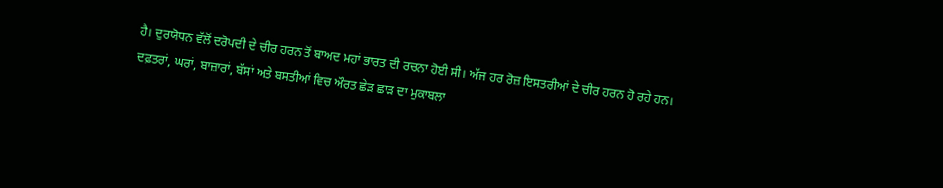ਹੈ। ਦੁਰਯੋਧਨ ਵੱਲੋਂ ਦਰੋਪਦੀ ਦੇ ਚੀਰ ਹਰਨ ਤੋਂ ਬਾਅਦ ਮਹਾਂ ਭਾਰਤ ਦੀ ਰਚਨਾ ਹੋਈ ਸੀ। ਅੱਜ ਹਰ ਰੋਜ਼ ਇਸਤਰੀਆਂ ਦੇ ਚੀਰ ਹਰਨ ਹੋ ਰਹੇ ਹਨ। ਦਫ਼ਤਰਾਂ, ਘਰਾਂ, ਬਾਜ਼ਾਰਾਂ, ਬੱਸਾਂ ਅਤੇ ਬਸਤੀਆਂ ਵਿਚ ਔਰਤ ਛੇੜ ਛਾੜ ਦਾ ਮੁਕਾਬਲਾ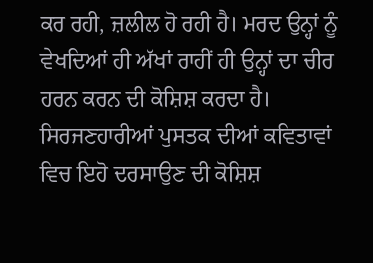ਕਰ ਰਹੀ, ਜ਼ਲੀਲ ਹੋ ਰਹੀ ਹੈ। ਮਰਦ ਉਨ੍ਹਾਂ ਨੂੰ ਵੇਖਦਿਆਂ ਹੀ ਅੱਖਾਂ ਰਾਹੀਂ ਹੀ ਉਨ੍ਹਾਂ ਦਾ ਚੀਰ ਹਰਨ ਕਰਨ ਦੀ ਕੋਸ਼ਿਸ਼ ਕਰਦਾ ਹੈ। ਸਿਰਜਣਹਾਰੀਆਂ ਪੁਸਤਕ ਦੀਆਂ ਕਵਿਤਾਵਾਂ ਵਿਚ ਇਹੋ ਦਰਸਾਉਣ ਦੀ ਕੋਸ਼ਿਸ਼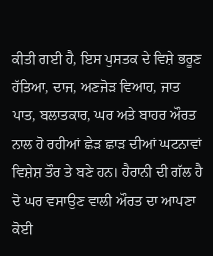ਕੀਤੀ ਗਈ ਹੈ, ਇਸ ਪੁਸਤਕ ਦੇ ਵਿਸ਼ੇ ਭਰੂਣ ਹੱਤਿਆ, ਦਾਜ, ਅਣਜੋੜ ਵਿਆਹ, ਜਾਤ ਪਾਤ, ਬਲਾਤਕਾਰ, ਘਰ ਅਤੇ ਬਾਹਰ ਔਰਤ ਨਾਲ ਹੋ ਰਹੀਆਂ ਛੇੜ ਛਾੜ ਦੀਆਂ ਘਟਨਾਵਾਂ ਵਿਸ਼ੇਸ਼ ਤੌਰ ਤੇ ਬਣੇ ਹਨ। ਹੈਰਾਨੀ ਦੀ ਗੱਲ ਹੈ ਦੋ ਘਰ ਵਸਾਉਣ ਵਾਲੀ ਔਰਤ ਦਾ ਆਪਣਾ ਕੋਈ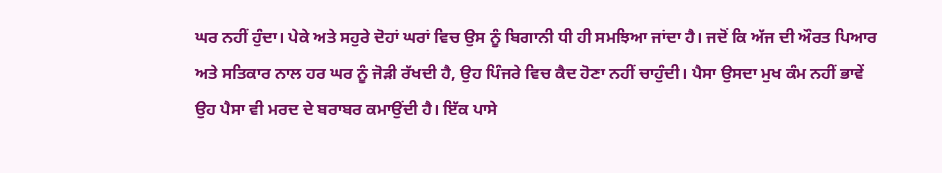ਘਰ ਨਹੀਂ ਹੁੰਦਾ। ਪੇਕੇ ਅਤੇ ਸਹੁਰੇ ਦੋਹਾਂ ਘਰਾਂ ਵਿਚ ਉਸ ਨੂੰ ਬਿਗਾਨੀ ਧੀ ਹੀ ਸਮਝਿਆ ਜਾਂਦਾ ਹੈ। ਜਦੋਂ ਕਿ ਅੱਜ ਦੀ ਔਰਤ ਪਿਆਰ ਅਤੇ ਸਤਿਕਾਰ ਨਾਲ ਹਰ ਘਰ ਨੂੰ ਜੋੜੀ ਰੱਖਦੀ ਹੈ, ਉਹ ਪਿੰਜਰੇ ਵਿਚ ਕੈਦ ਹੋਣਾ ਨਹੀਂ ਚਾਹੁੰਦੀ। ਪੈਸਾ ਉਸਦਾ ਮੁਖ ਕੰਮ ਨਹੀਂ ਭਾਵੇਂ ਉਹ ਪੈਸਾ ਵੀ ਮਰਦ ਦੇ ਬਰਾਬਰ ਕਮਾਉਂਦੀ ਹੈ। ਇੱਕ ਪਾਸੇ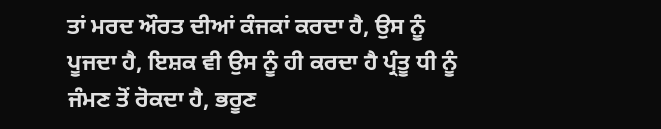ਤਾਂ ਮਰਦ ਔਰਤ ਦੀਆਂ ਕੰਜਕਾਂ ਕਰਦਾ ਹੈ, ਉਸ ਨੂੰ ਪੂਜਦਾ ਹੈ, ਇਸ਼ਕ ਵੀ ਉਸ ਨੂੰ ਹੀ ਕਰਦਾ ਹੈ ਪ੍ਰੰਤੂ ਧੀ ਨੂੰ ਜੰਮਣ ਤੋਂ ਰੋਕਦਾ ਹੈ, ਭਰੂਣ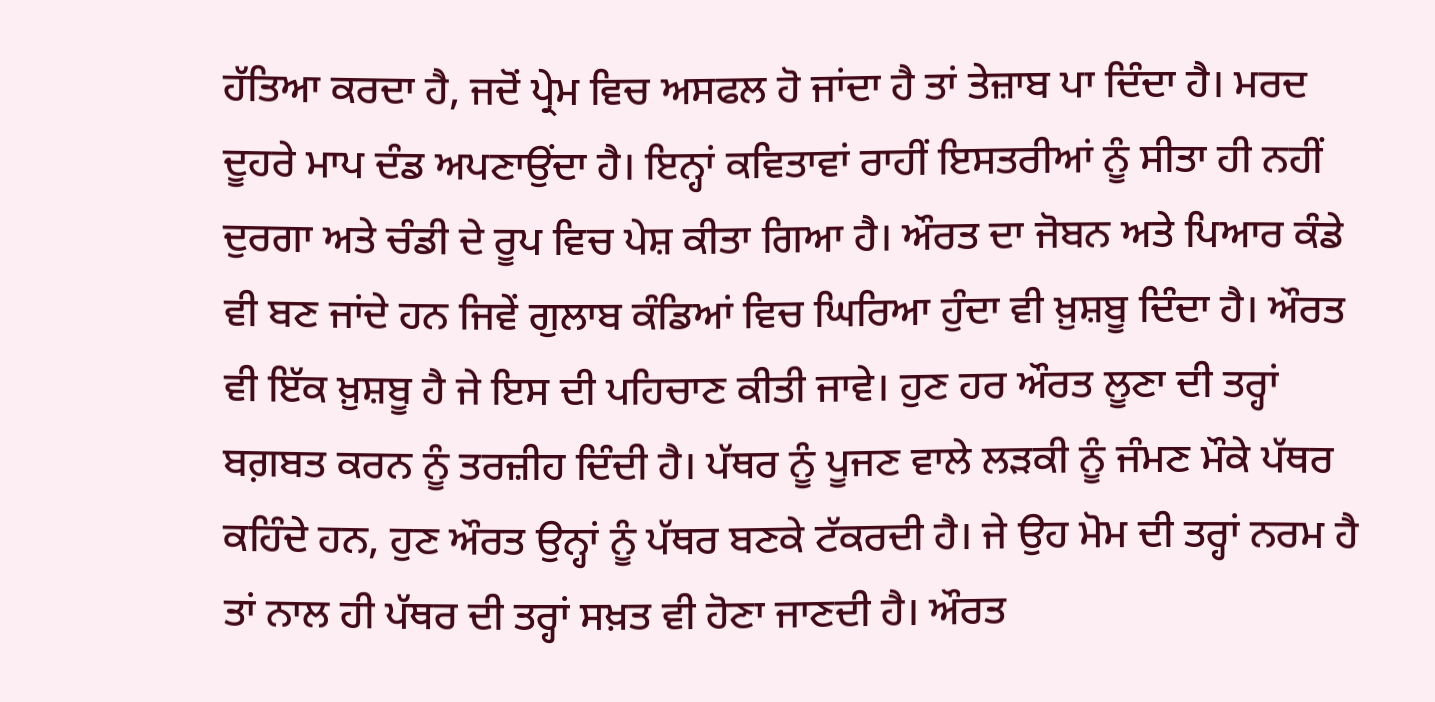ਹੱਤਿਆ ਕਰਦਾ ਹੈ, ਜਦੋਂ ਪ੍ਰੇਮ ਵਿਚ ਅਸਫਲ ਹੋ ਜਾਂਦਾ ਹੈ ਤਾਂ ਤੇਜ਼ਾਬ ਪਾ ਦਿੰਦਾ ਹੈ। ਮਰਦ ਦੂਹਰੇ ਮਾਪ ਦੰਡ ਅਪਣਾਉਂਦਾ ਹੈ। ਇਨ੍ਹਾਂ ਕਵਿਤਾਵਾਂ ਰਾਹੀਂ ਇਸਤਰੀਆਂ ਨੂੰ ਸੀਤਾ ਹੀ ਨਹੀਂ ਦੁਰਗਾ ਅਤੇ ਚੰਡੀ ਦੇ ਰੂਪ ਵਿਚ ਪੇਸ਼ ਕੀਤਾ ਗਿਆ ਹੈ। ਔਰਤ ਦਾ ਜੋਬਨ ਅਤੇ ਪਿਆਰ ਕੰਡੇ ਵੀ ਬਣ ਜਾਂਦੇ ਹਨ ਜਿਵੇਂ ਗੁਲਾਬ ਕੰਡਿਆਂ ਵਿਚ ਘਿਰਿਆ ਹੁੰਦਾ ਵੀ ਖ਼ੁਸ਼ਬੂ ਦਿੰਦਾ ਹੈ। ਔਰਤ ਵੀ ਇੱਕ ਖ਼ੁਸ਼ਬੂ ਹੈ ਜੇ ਇਸ ਦੀ ਪਹਿਚਾਣ ਕੀਤੀ ਜਾਵੇ। ਹੁਣ ਹਰ ਔਰਤ ਲੂਣਾ ਦੀ ਤਰ੍ਹਾਂ ਬਗ਼ਬਤ ਕਰਨ ਨੂੰ ਤਰਜ਼ੀਹ ਦਿੰਦੀ ਹੈ। ਪੱਥਰ ਨੂੰ ਪੂਜਣ ਵਾਲੇ ਲੜਕੀ ਨੂੰ ਜੰਮਣ ਮੌਕੇ ਪੱਥਰ ਕਹਿੰਦੇ ਹਨ, ਹੁਣ ਔਰਤ ਉਨ੍ਹਾਂ ਨੂੰ ਪੱਥਰ ਬਣਕੇ ਟੱਕਰਦੀ ਹੈ। ਜੇ ਉਹ ਮੋਮ ਦੀ ਤਰ੍ਹਾਂ ਨਰਮ ਹੈ ਤਾਂ ਨਾਲ ਹੀ ਪੱਥਰ ਦੀ ਤਰ੍ਹਾਂ ਸਖ਼ਤ ਵੀ ਹੋਣਾ ਜਾਣਦੀ ਹੈ। ਔਰਤ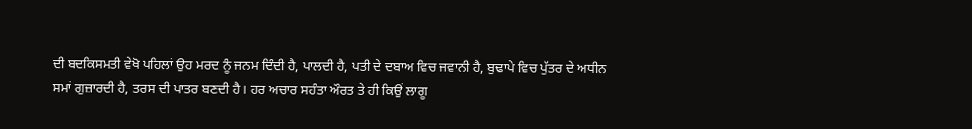ਦੀ ਬਦਕਿਸਮਤੀ ਵੇਖੋ ਪਹਿਲਾਂ ਉਹ ਮਰਦ ਨੂੰ ਜਨਮ ਦਿੰਦੀ ਹੈ, ਪਾਲਦੀ ਹੈ, ਪਤੀ ਦੇ ਦਬਾਅ ਵਿਚ ਜਵਾਨੀ ਹੈ, ਬੁਢਾਪੇ ਵਿਚ ਪੁੱਤਰ ਦੇ ਅਧੀਨ ਸਮਾਂ ਗੁਜ਼ਾਰਦੀ ਹੈ, ਤਰਸ ਦੀ ਪਾਤਰ ਬਣਦੀ ਹੈ। ਹਰ ਅਚਾਰ ਸਹੰਤਾ ਔਰਤ ਤੇ ਹੀ ਕਿਉਂ ਲਾਗੂ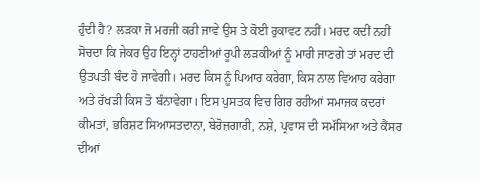ਹੁੰਦੀ ਹੈ? ਲੜਕਾ ਜੋ ਮਰਜੀ ਕਰੀ ਜਾਵੇ ਉਸ ਤੇ ਕੋਈ ਰੁਕਾਵਟ ਨਹੀਂ। ਮਰਦ ਕਦੀਂ ਨਹੀਂ ਸੋਚਦਾ ਕਿ ਜੇਕਰ ਉਹ ਇਨ੍ਹਾਂ ਟਾਹਣੀਆਂ ਰੂਪੀ ਲੜਕੀਆਂ ਨੂੰ ਮਾਰੀ ਜਾਣਗੇ ਤਾਂ ਮਰਦ ਦੀ ਉਤਪਤੀ ਬੰਦ ਹੋ ਜਾਵੇਗੀ। ਮਰਦ ਕਿਸ ਨੂੰ ਪਿਆਰ ਕਰੇਗਾ, ਕਿਸ ਨਾਲ ਵਿਆਹ ਕਰੇਗਾ ਅਤੇ ਰੱਖੜੀ ਕਿਸ ਤੋ ਬੰਨਾਵੇਗਾ। ਇਸ ਪੁਸਤਕ ਵਿਚ ਗਿਰ ਰਹੀਆਂ ਸਮਾਜਕ ਕਦਰਾਂ ਕੀਮਤਾਂ, ਭਰਿਸ਼ਟ ਸਿਆਸਤਦਾਨਾ, ਬੇਰੋਜ਼ਗਾਰੀ, ਨਸ਼ੇ, ਪ੍ਰਵਾਸ ਦੀ ਸਮੱਸਿਆ ਅਤੇ ਕੈਂਸਰ ਦੀਆਂ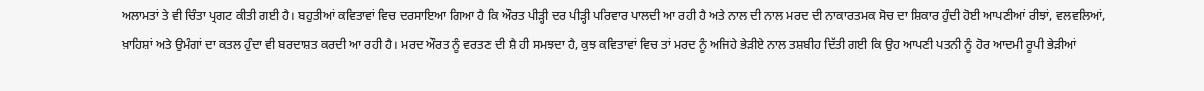ਅਲਾਮਤਾਂ ਤੇ ਵੀ ਚਿੰਤਾ ਪ੍ਰਗਟ ਕੀਤੀ ਗਈ ਹੈ। ਬਹੁਤੀਆਂ ਕਵਿਤਾਵਾਂ ਵਿਚ ਦਰਸਾਇਆ ਗਿਆ ਹੈ ਕਿ ਔਰਤ ਪੀੜ੍ਹੀ ਦਰ ਪੀੜ੍ਹੀ ਪਰਿਵਾਰ ਪਾਲਦੀ ਆ ਰਹੀ ਹੈ ਅਤੇ ਨਾਲ ਦੀ ਨਾਲ ਮਰਦ ਦੀ ਨਾਕਾਰਤਮਕ ਸੋਚ ਦਾ ਸ਼ਿਕਾਰ ਹੁੰਦੀ ਹੋਈ ਆਪਣੀਆਂ ਰੀਝਾਂ, ਵਲਵਲਿਆਂ, ਖ਼ਾਹਿਸ਼ਾਂ ਅਤੇ ਉਮੰਗਾਂ ਦਾ ਕਤਲ ਹੁੰਦਾ ਵੀ ਬਰਦਾਸ਼ਤ ਕਰਦੀ ਆ ਰਹੀ ਹੈ। ਮਰਦ ਔਰਤ ਨੂੰ ਵਰਤਣ ਦੀ ਸ਼ੈ ਹੀ ਸਮਝਦਾ ਹੈ, ਕੁਝ ਕਵਿਤਾਵਾਂ ਵਿਚ ਤਾਂ ਮਰਦ ਨੂੰ ਅਜਿਹੇ ਭੇੜੀਏ ਨਾਲ ਤਸ਼ਬੀਹ ਦਿੱਤੀ ਗਈ ਕਿ ਉਹ ਆਪਣੀ ਪਤਨੀ ਨੂੰ ਹੋਰ ਆਦਮੀ ਰੂਪੀ ਭੇੜੀਆਂ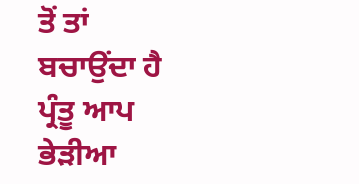ਤੋਂ ਤਾਂ ਬਚਾਉਂਦਾ ਹੈ ਪ੍ਰੰਤੂ ਆਪ ਭੇੜੀਆ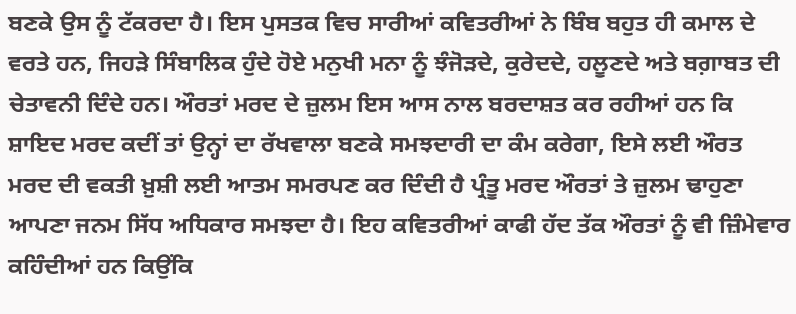ਬਣਕੇ ਉਸ ਨੂੰ ਟੱਕਰਦਾ ਹੈ। ਇਸ ਪੁਸਤਕ ਵਿਚ ਸਾਰੀਆਂ ਕਵਿਤਰੀਆਂ ਨੇ ਬਿੰਬ ਬਹੁਤ ਹੀ ਕਮਾਲ ਦੇ ਵਰਤੇ ਹਨ, ਜਿਹੜੇ ਸਿੰਬਾਲਿਕ ਹੁੰਦੇ ਹੋਏ ਮਨੁਖੀ ਮਨਾ ਨੂੰ ਝੰਜੋੜਦੇ, ਕੁਰੇਦਦੇ, ਹਲੂਣਦੇ ਅਤੇ ਬਗ਼ਾਬਤ ਦੀ ਚੇਤਾਵਨੀ ਦਿੰਦੇ ਹਨ। ਔਰਤਾਂ ਮਰਦ ਦੇ ਜ਼ੁਲਮ ਇਸ ਆਸ ਨਾਲ ਬਰਦਾਸ਼ਤ ਕਰ ਰਹੀਆਂ ਹਨ ਕਿ ਸ਼ਾਇਦ ਮਰਦ ਕਦੀਂ ਤਾਂ ਉਨ੍ਹਾਂ ਦਾ ਰੱਖਵਾਲਾ ਬਣਕੇ ਸਮਝਦਾਰੀ ਦਾ ਕੰਮ ਕਰੇਗਾ, ਇਸੇ ਲਈ ਔਰਤ ਮਰਦ ਦੀ ਵਕਤੀ ਖ਼ੁਸ਼ੀ ਲਈ ਆਤਮ ਸਮਰਪਣ ਕਰ ਦਿੰਦੀ ਹੈ ਪ੍ਰੰਤੂ ਮਰਦ ਔਰਤਾਂ ਤੇ ਜ਼ੁਲਮ ਢਾਹੁਣਾ ਆਪਣਾ ਜਨਮ ਸਿੱਧ ਅਧਿਕਾਰ ਸਮਝਦਾ ਹੈ। ਇਹ ਕਵਿਤਰੀਆਂ ਕਾਫੀ ਹੱਦ ਤੱਕ ਔਰਤਾਂ ਨੂੰ ਵੀ ਜ਼ਿੰਮੇਵਾਰ ਕਹਿੰਦੀਆਂ ਹਨ ਕਿਉਂਕਿ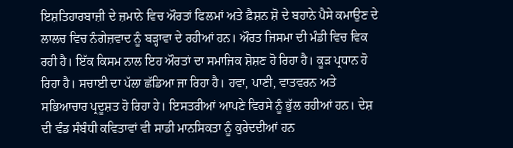ਇਸ਼ਤਿਹਾਰਬਾਜ਼ੀ ਦੇ ਜ਼ਮਾਨੇ ਵਿਚ ਔਰਤਾਂ ਫਿਲਮਾਂ ਅਤੇ ਫ਼ੈਸ਼ਨ ਸ਼ੋ ਦੇ ਬਹਾਨੇ ਪੈਸੇ ਕਮਾਉਣ ਦੇ ਲਾਲਚ ਵਿਚ ਨੰਗੇਜ਼ਵਾਦ ਨੂੰ ਬੜ੍ਹਾਵਾ ਦੇ ਰਹੀਆਂ ਹਨ। ਔਰਤ ਜਿਸਮਾ ਦੀ ਮੰਡੀ ਵਿਚ ਵਿਕ ਰਹੀ ਹੈ। ਇੱਕ ਕਿਸਮ ਨਾਲ ਇਹ ਔਰਤਾਂ ਦਾ ਸਮਾਜਿਕ ਸ਼ੋਸ਼ਣ ਹੋ ਰਿਹਾ ਹੈ। ਕੂੜ ਪ੍ਰਧਾਨ ਹੋ ਰਿਹਾ ਹੈ। ਸਚਾਈ ਦਾ ਪੱਲਾ ਛੱਡਿਆ ਜਾ ਰਿਹਾ ਹੈ। ਹਵਾ, ਪਾਣੀ, ਵਾਤਵਰਨ ਅਤੇ ਸਭਿਆਚਾਰ ਪ੍ਰਦੂਸ਼ਤ ਹੋ ਰਿਹਾ ਹੇ। ਇਸਤਰੀਆਂ ਆਪਣੇ ਵਿਰਸੇ ਨੂੰ ਭੁੱਲ ਰਹੀਆਂ ਹਨ। ਦੇਸ਼ ਦੀ ਵੰਡ ਸੰਬੰਧੀ ਕਵਿਤਾਵਾਂ ਵੀ ਸਾਡੀ ਮਾਨਸਿਕਤਾ ਨੂੰ ਕੁਰੇਦਦੀਆਂ ਹਨ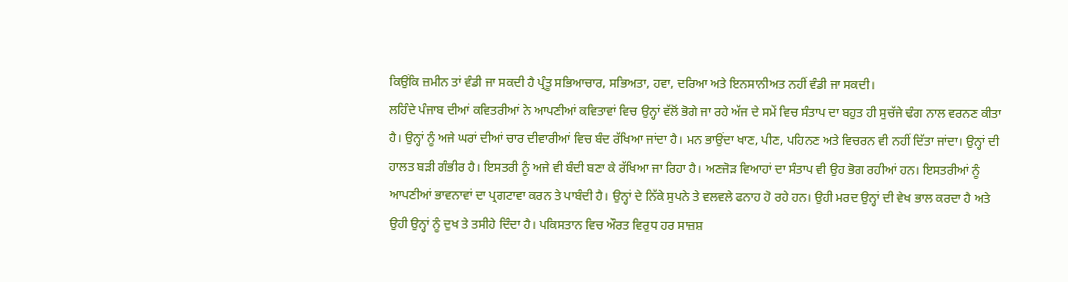ਕਿਉਂਕਿ ਜ਼ਮੀਨ ਤਾਂ ਵੰਡੀ ਜਾ ਸਕਦੀ ਹੈ ਪ੍ਰੰਤੂ ਸਭਿਆਚਾਰ, ਸਭਿਅਤਾ, ਹਵਾ, ਦਰਿਆ ਅਤੇ ਇਨਸਾਨੀਅਤ ਨਹੀਂ ਵੰਡੀ ਜਾ ਸਕਦੀ।
ਲਹਿੰਦੇ ਪੰਜਾਬ ਦੀਆਂ ਕਵਿਤਰੀਆਂ ਨੇ ਆਪਣੀਆਂ ਕਵਿਤਾਵਾਂ ਵਿਚ ਉਨ੍ਹਾਂ ਵੱਲੋਂ ਭੋਗੇ ਜਾ ਰਹੇ ਅੱਜ ਦੇ ਸਮੇਂ ਵਿਚ ਸੰਤਾਪ ਦਾ ਬਹੁਤ ਹੀ ਸੁਚੱਜੇ ਢੰਗ ਨਾਲ ਵਰਨਣ ਕੀਤਾ ਹੈ। ਉਨ੍ਹਾਂ ਨੂੰ ਅਜੇ ਘਰਾਂ ਦੀਆਂ ਚਾਰ ਦੀਵਾਰੀਆਂ ਵਿਚ ਬੰਦ ਰੱਖਿਆ ਜਾਂਦਾ ਹੈ। ਮਨ ਭਾਉਂਦਾ ਖਾਣ, ਪੀਣ, ਪਹਿਨਣ ਅਤੇ ਵਿਚਰਨ ਵੀ ਨਹੀਂ ਦਿੱਤਾ ਜਾਂਦਾ। ਉਨ੍ਹਾਂ ਦੀ ਹਾਲਤ ਬੜੀ ਗੰਭੀਰ ਹੈ। ਇਸਤਰੀ ਨੂੰ ਅਜੇ ਵੀ ਬੰਦੀ ਬਣਾ ਕੇ ਰੱਖਿਆ ਜਾ ਰਿਹਾ ਹੈ। ਅਣਜੋੜ ਵਿਆਹਾਂ ਦਾ ਸੰਤਾਪ ਵੀ ਉਹ ਭੋਗ ਰਹੀਆਂ ਹਨ। ਇਸਤਰੀਆਂ ਨੂੰ ਆਪਣੀਆਂ ਭਾਵਨਾਵਾਂ ਦਾ ਪ੍ਰਗਟਾਵਾ ਕਰਨ ਤੇ ਪਾਬੰਦੀ ਹੈ। ਉਨ੍ਹਾਂ ਦੇ ਨਿੱਕੇ ਸੁਪਨੇ ਤੇ ਵਲਵਲੇ ਫਨਾਹ ਹੋ ਰਹੇ ਹਨ। ਉਹੀ ਮਰਦ ਉਨ੍ਹਾਂ ਦੀ ਵੇਖ ਭਾਲ ਕਰਦਾ ਹੈ ਅਤੇ ਉਹੀ ਉਨ੍ਹਾਂ ਨੂੰ ਦੁਖ ਤੇ ਤਸੀਹੇ ਦਿੰਦਾ ਹੈ। ਪਕਿਸਤਾਨ ਵਿਚ ਔਰਤ ਵਿਰੁਧ ਹਰ ਸਾਜ਼ਸ਼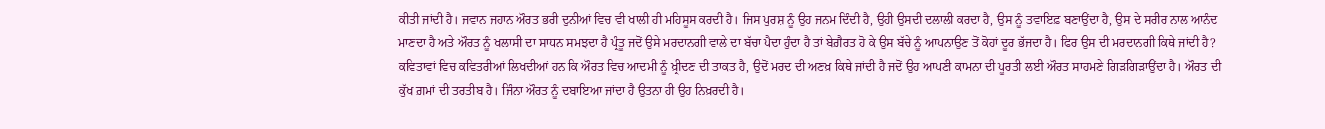ਕੀਤੀ ਜਾਂਦੀ ਹੈ। ਜਵਾਨ ਜਹਾਨ ਔਰਤ ਭਰੀ ਦੁਨੀਆਂ ਵਿਚ ਵੀ ਖਾਲੀ ਹੀ ਮਹਿਸੂਸ ਕਰਦੀ ਹੈ। ਜਿਸ ਪੁਰਸ਼ ਨੂੰ ਉਹ ਜਨਮ ਦਿੰਦੀ ਹੈ, ਉਹੀ ਉਸਦੀ ਦਲਾਲੀ ਕਰਦਾ ਹੈ, ਉਸ ਨੂੰ ਤਵਾਇਫ਼ ਬਣਾਉਂਦਾ ਹੈ, ਉਸ ਦੇ ਸਰੀਰ ਨਾਲ ਆਨੰਦ ਮਾਣਦਾ ਹੈ ਅਤੇ ਔਰਤ ਨੂੰ ਖਲਾਸੀ ਦਾ ਸਾਧਨ ਸਮਝਦਾ ਹੈ ਪ੍ਰੰਤੂ ਜਦੋਂ ਉਸੇ ਮਰਦਾਨਗੀ ਵਾਲੇ ਦਾ ਬੱਚਾ ਪੈਦਾ ਹੁੰਦਾ ਹੈ ਤਾਂ ਬੇਗ਼ੈਰਤ ਹੋ ਕੇ ਉਸ ਬੱਚੇ ਨੂੰ ਆਪਨਾਉਣ ਤੋਂ ਕੋਹਾਂ ਦੂਰ ਭੱਜਦਾ ਹੈ। ਫਿਰ ਉਸ ਦੀ ਮਰਦਾਨਗੀ ਕਿਥੇ ਜਾਂਦੀ ਹੈ? ਕਵਿਤਾਵਾਂ ਵਿਚ ਕਵਿਤਰੀਆਂ ਲਿਖਦੀਆਂ ਹਨ ਕਿ ਔਰਤ ਵਿਚ ਆਦਮੀ ਨੂੰ ਖ਼੍ਰੀਦਣ ਦੀ ਤਾਕਤ ਹੈ, ਉਦੋਂ ਮਰਦ ਦੀ ਅਣਖ਼ ਕਿਥੇ ਜਾਂਦੀ ਹੈ ਜਦੋਂ ਉਹ ਆਪਣੀ ਕਾਮਨਾ ਦੀ ਪੂਰਤੀ ਲਈ ਔਰਤ ਸਾਹਮਣੇ ਗਿੜਗਿੜਾਉਂਦਾ ਹੈ। ਔਰਤ ਦੀ ਕੁੱਖ ਗ਼ਮਾਂ ਦੀ ਤਰਤੀਬ ਹੈ। ਜਿੰਨਾ ਔਰਤ ਨੂੰ ਦਬਾਇਆ ਜਾਂਦਾ ਹੈ ਉਤਨਾ ਹੀ ਉਹ ਨਿਖ਼ਰਦੀ ਹੈ।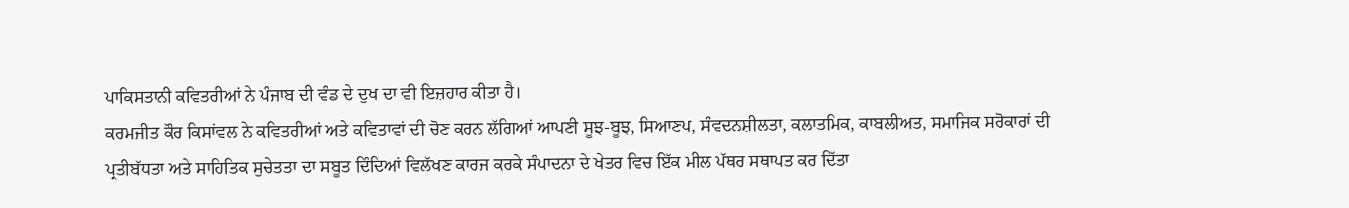ਪਾਕਿਸਤਾਨੀ ਕਵਿਤਰੀਆਂ ਨੇ ਪੰਜਾਬ ਦੀ ਵੰਡ ਦੇ ਦੁਖ ਦਾ ਵੀ ਇਜ਼ਹਾਰ ਕੀਤਾ ਹੈ।
ਕਰਮਜੀਤ ਕੌਰ ਕਿਸਾਂਵਲ ਨੇ ਕਵਿਤਰੀਆਂ ਅਤੇ ਕਵਿਤਾਵਾਂ ਦੀ ਚੋਣ ਕਰਨ ਲੱਗਿਆਂ ਆਪਣੀ ਸੂਝ-ਬੂਝ, ਸਿਆਣਪ, ਸੰਵਦਨਸ਼ੀਲਤਾ, ਕਲਾਤਮਿਕ, ਕਾਬਲੀਅਤ, ਸਮਾਜਿਕ ਸਰੋਕਾਰਾਂ ਦੀ ਪ੍ਰਤੀਬੱਧਤਾ ਅਤੇ ਸਾਹਿਤਿਕ ਸੁਚੇਤਤਾ ਦਾ ਸਬੂਤ ਦਿੰਦਿਆਂ ਵਿਲੱਖਣ ਕਾਰਜ ਕਰਕੇ ਸੰਪਾਦਨਾ ਦੇ ਖੇਤਰ ਵਿਚ ਇੱਕ ਮੀਲ ਪੱਥਰ ਸਥਾਪਤ ਕਰ ਦਿੱਤਾ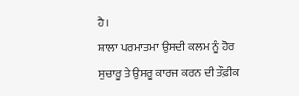ਹੈ।
ਸ਼ਾਲਾ ਪਰਮਾਤਮਾ ਉਸਦੀ ਕਲਮ ਨੂੰ ਹੋਰ ਸੁਚਾਰੂ ਤੇ ਉਸਰੂ ਕਾਰਜ ਕਰਨ ਦੀ ਤੌਫ਼ੀਕ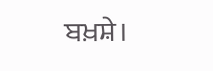ਬਖ਼ਸ਼ੇ।